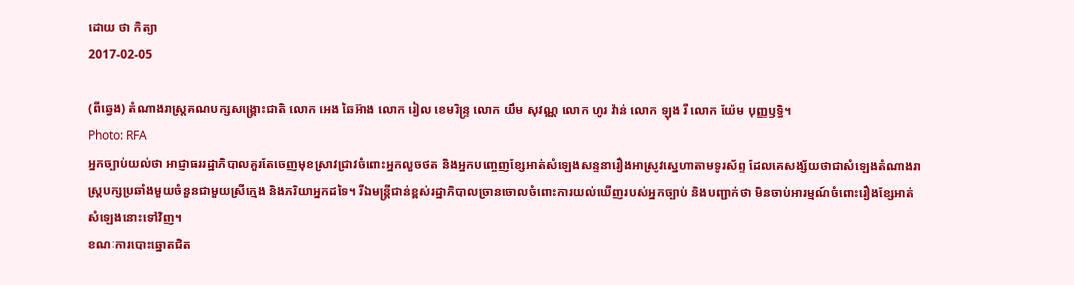ដោយ ថា កិត្យា
2017-02-05

(ពីឆ្វេង) តំណាងរាស្ត្រគណបក្សសង្គ្រោះជាតិ លោក អេង ឆៃអ៊ាង លោក រៀល ខេមរិន្ទ្រ លោក យឹម សុវណ្ណ លោក ហូរ វ៉ាន់ លោក ឡុង រី លោក យ៉ែម បុញ្ញឫទ្ធិ។
Photo: RFA
អ្នកច្បាប់យល់ថា អាជ្ញាធររដ្ឋាភិបាលគួរតែចេញមុខស្រាវជ្រាវចំពោះអ្នកលួចថត និងអ្នកបញ្ចេញខ្សែអាត់សំឡេងសន្ទនារឿងអាស្រូវស្នេហាតាមទូរស័ព្ទ ដែលគេសង្ស័យថាជាសំឡេងតំណាងរាស្ត្របក្សប្រឆាំងមួយចំនួនជាមួយស្រីក្មេង និងភរិយាអ្នកដទៃ។ រីឯមន្ត្រីជាន់ខ្ពស់រដ្ឋាភិបាលច្រានចោលចំពោះការយល់ឃើញរបស់អ្នកច្បាប់ និងបញ្ជាក់ថា មិនចាប់អារម្មណ៍ចំពោះរឿងខ្សែអាត់សំឡេងនោះទៅវិញ។
ខណៈការបោះឆ្នោតជិត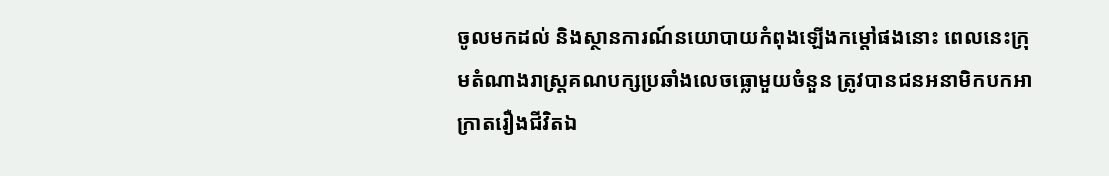ចូលមកដល់ និងស្ថានការណ៍នយោបាយកំពុងឡើងកម្តៅផងនោះ ពេលនេះក្រុមតំណាងរាស្ត្រគណបក្សប្រឆាំងលេចធ្លោមួយចំនួន ត្រូវបានជនអនាមិកបកអាក្រាតរឿងជីវិតឯ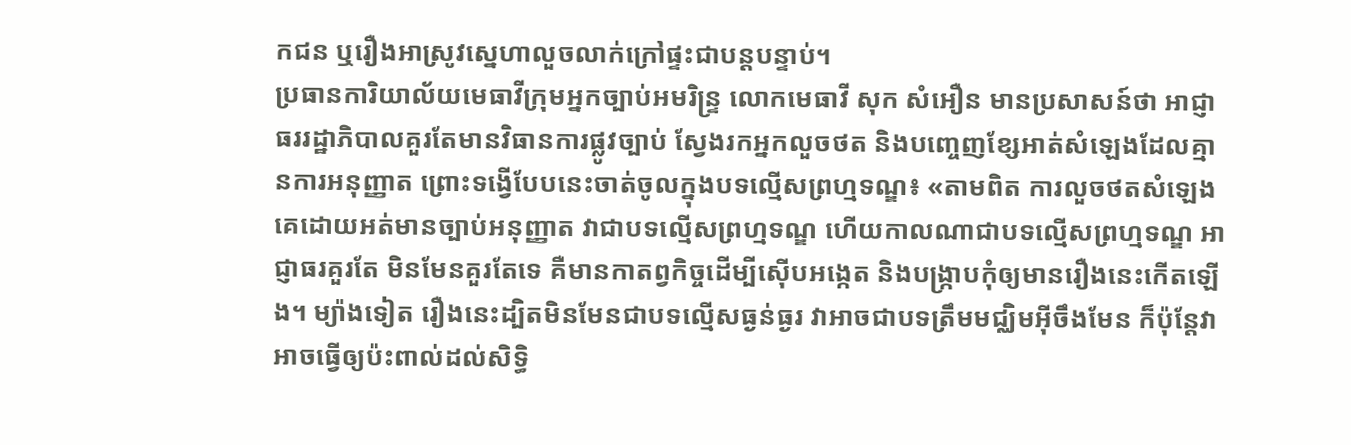កជន ឬរឿងអាស្រូវស្នេហាលួចលាក់ក្រៅផ្ទះជាបន្តបន្ទាប់។
ប្រធានការិយាល័យមេធាវីក្រុមអ្នកច្បាប់អមរិន្ទ្រ លោកមេធាវី សុក សំអឿន មានប្រសាសន៍ថា អាជ្ញាធររដ្ឋាភិបាលគួរតែមានវិធានការផ្លូវច្បាប់ ស្វែងរកអ្នកលួចថត និងបញ្ចេញខ្សែអាត់សំឡេងដែលគ្មានការអនុញ្ញាត ព្រោះទង្វើបែបនេះចាត់ចូលក្នុងបទល្មើសព្រហ្មទណ្ឌ៖ «តាមពិត ការលួចថតសំឡេងគេដោយអត់មានច្បាប់អនុញ្ញាត វាជាបទល្មើសព្រហ្មទណ្ឌ ហើយកាលណាជាបទល្មើសព្រហ្មទណ្ឌ អាជ្ញាធរគួរតែ មិនមែនគួរតែទេ គឺមានកាតព្វកិច្ចដើម្បីស៊ើបអង្កេត និងបង្ក្រាបកុំឲ្យមានរឿងនេះកើតឡើង។ ម្យ៉ាងទៀត រឿងនេះដ្បិតមិនមែនជាបទល្មើសធ្ងន់ធ្ងរ វាអាចជាបទត្រឹមមជ្ឈិមអ៊ីចឹងមែន ក៏ប៉ុន្តែវាអាចធ្វើឲ្យប៉ះពាល់ដល់សិទ្ធិ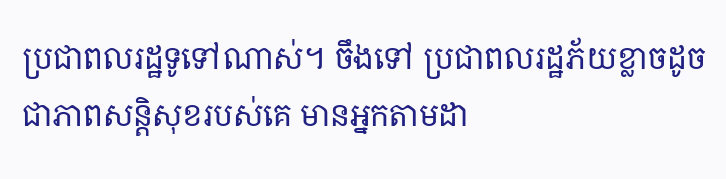ប្រជាពលរដ្ឋទូទៅណាស់។ ចឹងទៅ ប្រជាពលរដ្ឋភ័យខ្លាចដូចជាភាពសន្តិសុខរបស់គេ មានអ្នកតាមដា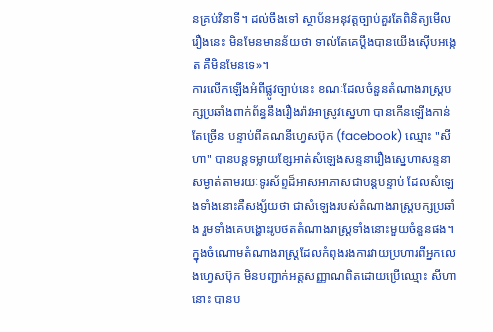នគ្រប់វិនាទី។ ដល់ចឹងទៅ ស្ថាប័នអនុវត្តច្បាប់គួរតែពិនិត្យមើលរឿងនេះ មិនមែនមានន័យថា ទាល់តែគេប្តឹងបានយើងស៊ើបអង្កេត គឺមិនមែនទេ»។
ការលើកឡើងអំពីផ្លូវច្បាប់នេះ ខណៈដែលចំនួនតំណាងរាស្ត្របក្សប្រឆាំងពាក់ព័ន្ធនឹងរឿងរ៉ាវអាស្រូវស្នេហា បានកើនឡើងកាន់តែច្រើន បន្ទាប់ពីគណនីហ្វេសប៊ុក (facebook) ឈ្មោះ "សីហា" បានបន្តទម្លាយខ្សែអាត់សំឡេងសន្ទនារឿងស្នេហាសន្ទនាសម្ងាត់តាមរយៈទូរស័ព្ទដ៏អាសអាភាសជាបន្តបន្ទាប់ ដែលសំឡេងទាំងនោះគឺសង្ស័យថា ជាសំឡេងរបស់តំណាងរាស្ត្របក្សប្រឆាំង រួមទាំងគេបង្ហោះរូបថតតំណាងរាស្ត្រទាំងនោះមួយចំនួនផង។
ក្នុងចំណោមតំណាងរាស្ត្រដែលកំពុងរងការវាយប្រហារពីអ្នកលេងហ្វេសប៊ុក មិនបញ្ជាក់អត្តសញ្ញាណពិតដោយប្រើឈ្មោះ សីហា នោះ បានប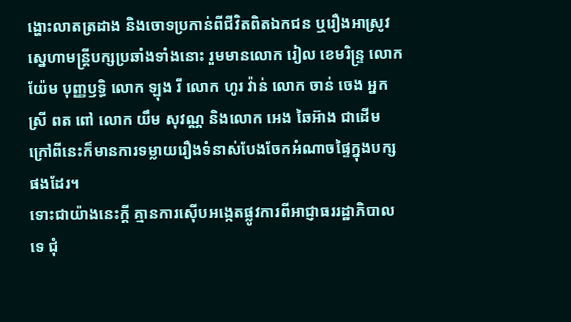ង្ហោះលាតត្រដាង និងចោទប្រកាន់ពីជីវិតពិតឯកជន ឬរឿងអាស្រូវស្នេហាមន្ត្រីបក្សប្រឆាំងទាំងនោះ រួមមានលោក រៀល ខេមរិន្ទ្រ លោក យ៉ែម បុញ្ញឫទ្ធិ លោក ឡុង រី លោក ហូរ វ៉ាន់ លោក ចាន់ ចេង អ្នកស្រី ពត ពៅ លោក យឹម សុវណ្ណ និងលោក អេង ឆៃអ៊ាង ជាដើម ក្រៅពីនេះក៏មានការទម្លាយរឿងទំនាស់បែងចែកអំណាចផ្ទៃក្នុងបក្សផងដែរ។
ទោះជាយ៉ាងនេះក្ដី គ្មានការស៊ើបអង្កេតផ្លូវការពីអាជ្ញាធររដ្ឋាភិបាលទេ ជុំ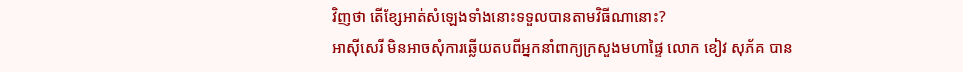វិញថា តើខ្សែអាត់សំឡេងទាំងនោះទទួលបានតាមវិធីណានោះ?
អាស៊ីសេរី មិនអាចសុំការឆ្លើយតបពីអ្នកនាំពាក្យក្រសួងមហាផ្ទៃ លោក ខៀវ សុភ័គ បាន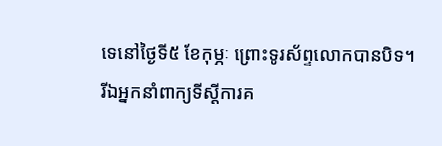ទេនៅថ្ងៃទី៥ ខែកុម្ភៈ ព្រោះទូរស័ព្ទលោកបានបិទ។
រីឯអ្នកនាំពាក្យទីស្ដីការគ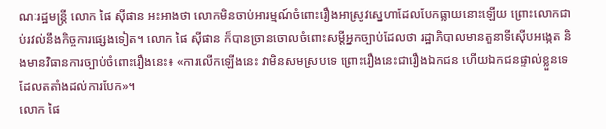ណៈរដ្ឋមន្ត្រី លោក ផៃ ស៊ីផាន អះអាងថា លោកមិនចាប់អារម្មណ៍ចំពោះរឿងអាស្រូវស្នេហាដែលបែកធ្លាយនោះឡើយ ព្រោះលោកជាប់រវល់នឹងកិច្ចការផ្សេងទៀត។ លោក ផៃ ស៊ីផាន ក៏បានច្រានចោលចំពោះសម្ដីអ្នកច្បាប់ដែលថា រដ្ឋាភិបាលមានតួនាទីស៊ើបអង្កេត និងមានវិធានការច្បាប់ចំពោះរឿងនេះ៖ «ការលើកឡើងនេះ វាមិនសមស្របទេ ព្រោះរឿងនេះជារឿងឯកជន ហើយឯកជនផ្ទាល់ខ្លួនទេ ដែលតតាំងដល់ការបែក»។
លោក ផៃ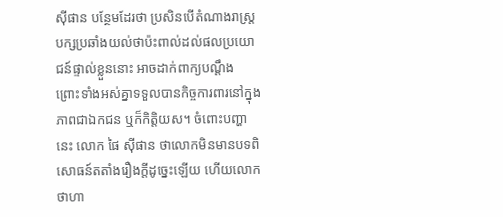ស៊ីផាន បន្ថែមដែរថា ប្រសិនបើតំណាងរាស្ត្របក្សប្រឆាំងយល់ថាប៉ះពាល់ដល់ផលប្រយោជន៍ផ្ទាល់ខ្លួននោះ អាចដាក់ពាក្យបណ្ដឹង ព្រោះទាំងអស់គ្នាទទួលបានកិច្ចការពារនៅក្នុងភាពជាឯកជន ឬក៏កិត្តិយស។ ចំពោះបញ្ហានេះ លោក ផៃ ស៊ីផាន ថាលោកមិនមានបទពិសោធន៍តតាំងរឿងក្តីដូច្នេះឡើយ ហើយលោកថាហា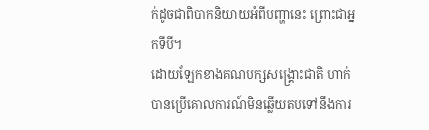ក់ដូចជាពិបាកនិយាយអំពីបញ្ហានេះ ព្រោះជាអ្នកទីបី។
ដោយឡែកខាងគណបក្សសង្គ្រោះជាតិ ហាក់បានប្រើគោលការណ៍មិនឆ្លើយតបទៅនឹងការ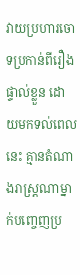វាយប្រហារចោទប្រកាន់ពីរឿងផ្ទាល់ខ្លួន ដោយមកទល់ពេលនេះ គ្មានតំណាងរាស្ត្រណាម្នាក់បញ្ចេញប្រ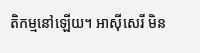តិកម្មនៅឡើយ។ អាស៊ីសេរី មិន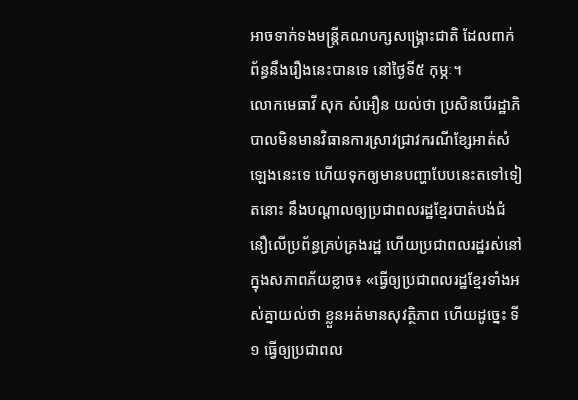អាចទាក់ទងមន្ត្រីគណបក្សសង្គ្រោះជាតិ ដែលពាក់ព័ន្ធនឹងរឿងនេះបានទេ នៅថ្ងៃទី៥ កុម្ភៈ។
លោកមេធាវី សុក សំអឿន យល់ថា ប្រសិនបើរដ្ឋាភិបាលមិនមានវិធានការស្រាវជ្រាវករណីខ្សែអាត់សំឡេងនេះទេ ហើយទុកឲ្យមានបញ្ហាបែបនេះតទៅទៀតនោះ នឹងបណ្ដាលឲ្យប្រជាពលរដ្ឋខ្មែរបាត់បង់ជំនឿលើប្រព័ន្ធគ្រប់គ្រងរដ្ឋ ហើយប្រជាពលរដ្ឋរស់នៅក្នុងសភាពភ័យខ្លាច៖ «ធ្វើឲ្យប្រជាពលរដ្ឋខ្មែរទាំងអស់គ្នាយល់ថា ខ្លួនអត់មានសុវត្ថិភាព ហើយដូច្នេះ ទី១ ធ្វើឲ្យប្រជាពល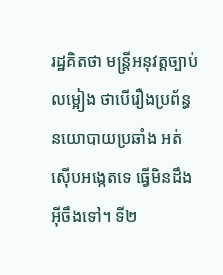រដ្ឋគិតថា មន្ត្រីអនុវត្តច្បាប់លម្អៀង ថាបើរឿងប្រព័ន្ធនយោបាយប្រឆាំង អត់ស៊ើបអង្កេតទេ ធ្វើមិនដឹងអ៊ីចឹងទៅ។ ទី២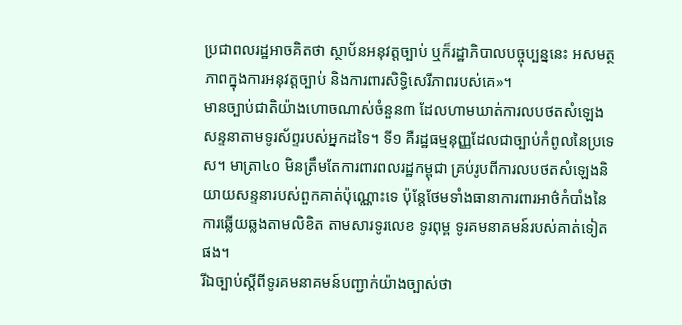ប្រជាពលរដ្ឋអាចគិតថា ស្ថាប័នអនុវត្តច្បាប់ ឬក៏រដ្ឋាភិបាលបច្ចុប្បន្ននេះ អសមត្ថភាពក្នុងការអនុវត្តច្បាប់ និងការពារសិទ្ធិសេរីភាពរបស់គេ»។
មានច្បាប់ជាតិយ៉ាងហោចណាស់ចំនួន៣ ដែលហាមឃាត់ការលបថតសំឡេងសន្ទនាតាមទូរស័ព្ទរបស់អ្នកដទៃ។ ទី១ គឺរដ្ឋធម្មនុញ្ញដែលជាច្បាប់កំពូលនៃប្រទេស។ មាត្រា៤០ មិនត្រឹមតែការពារពលរដ្ឋកម្ពុជា គ្រប់រូបពីការលបថតសំឡេងនិយាយសន្ទនារបស់ពួកគាត់ប៉ុណ្ណោះទេ ប៉ុន្តែថែមទាំងធានាការពារអាថ៌កំបាំងនៃការឆ្លើយឆ្លងតាមលិខិត តាមសារទូរលេខ ទូរពុម្ព ទូរគមនាគមន៍របស់គាត់ទៀតផង។
រីឯច្បាប់ស្ដីពីទូរគមនាគមន៍បញ្ជាក់យ៉ាងច្បាស់ថា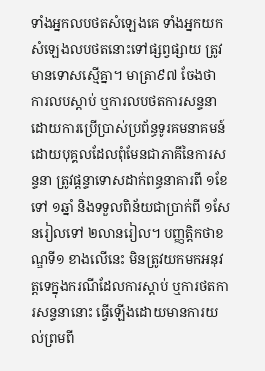ទាំងអ្នកលបថតសំឡេងគេ ទាំងអ្នកយកសំឡេងលបថតនោះទៅផ្សព្វផ្សាយ ត្រូវមានទោសស្មើគ្នា។ មាត្រា៩៧ ចែងថា ការលបស្តាប់ ឬការលបថតការសន្ទនាដោយការប្រើប្រាស់ប្រព័ន្ធទូរគមនាគមន៍ ដោយបុគ្គលដែលពុំមែនជាភាគីនៃការសន្ទនា ត្រូវផ្ដន្ទាទោសដាក់ពន្ធនាគារពី ១ខែទៅ ១ឆ្នាំ និងទទួលពិន័យជាប្រាក់ពី ១សែនរៀលទៅ ២លានរៀល។ បញ្ញត្តិកថាខណ្ឌទី១ ខាងលើនេះ មិនត្រូវយកមកអនុវត្តទេក្នុងករណីដែលការស្តាប់ ឬការថតការសន្ទនានោះ ធ្វើឡើងដោយមានការយល់ព្រមពី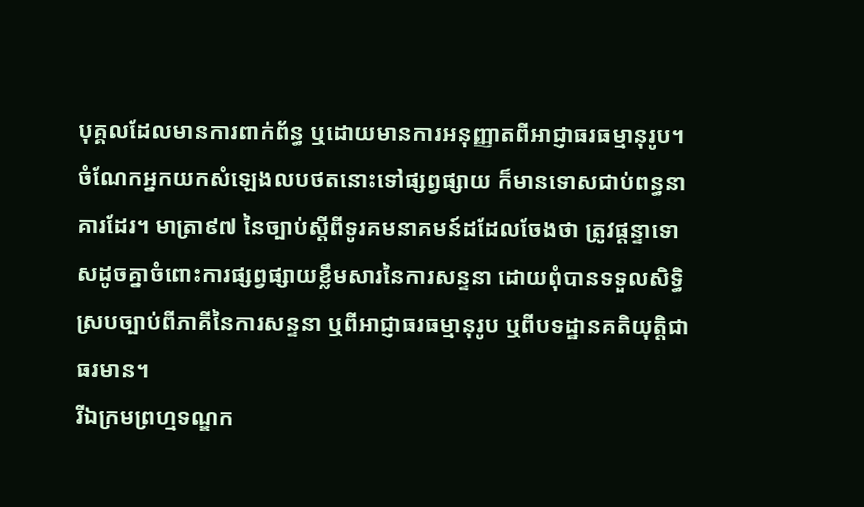បុគ្គលដែលមានការពាក់ព័ន្ធ ឬដោយមានការអនុញ្ញាតពីអាជ្ញាធរធម្មានុរូប។
ចំណែកអ្នកយកសំឡេងលបថតនោះទៅផ្សព្វផ្សាយ ក៏មានទោសជាប់ពន្ធនាគារដែរ។ មាត្រា៩៧ នៃច្បាប់ស្ដីពីទូរគមនាគមន៍ដដែលចែងថា ត្រូវផ្ដន្ទាទោសដូចគ្នាចំពោះការផ្សព្វផ្សាយខ្លឹមសារនៃការសន្ទនា ដោយពុំបានទទួលសិទ្ធិស្របច្បាប់ពីភាគីនៃការសន្ទនា ឬពីអាជ្ញាធរធម្មានុរូប ឬពីបទដ្ឋានគតិយុត្តិជាធរមាន។
រីឯក្រមព្រហ្មទណ្ឌក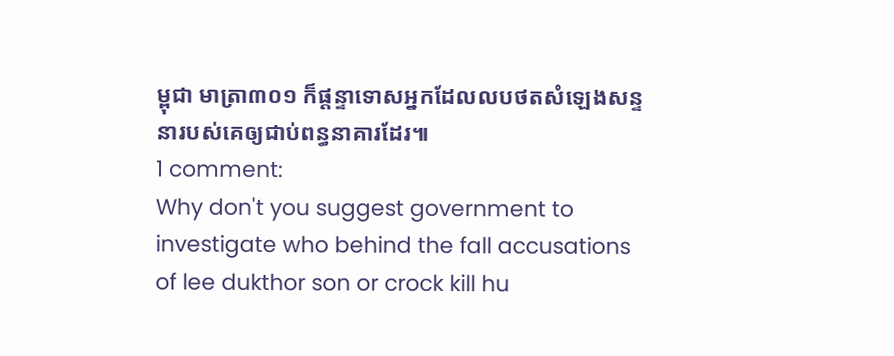ម្ពុជា មាត្រា៣០១ ក៏ផ្ដន្ទាទោសអ្នកដែលលបថតសំឡេងសន្ទនារបស់គេឲ្យជាប់ពន្ធនាគារដែរ៕
1 comment:
Why don't you suggest government to investigate who behind the fall accusations of lee dukthor son or crock kill hu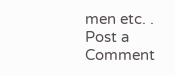men etc. .
Post a Comment